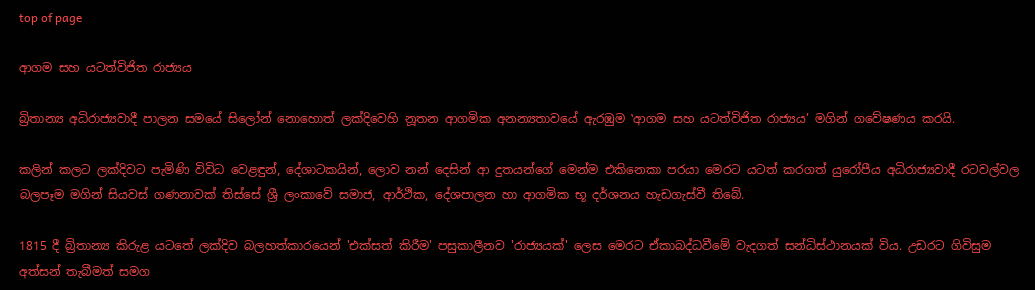top of page

ආගම සහ යටත්විජිත රාජ්‍යය

බ්‍රිතාන්‍ය අධිරාජ්‍යවාදී පාලන සමයේ සිලෝන් නොහොත් ලක්දිවෙහි නූතන ආගමික අනන්‍යතාවයේ ඇරඹුම ‛ආගම සහ යටත්විජිත රාජ්‍යය’ මගින් ගවේෂණය කරයි.

කලින් කලට ලක්දිවට පැමිණි විවිධ වෙළඳුන්, දේශාටකයින්, ලොව නන් දෙසින් ආ දුතයන්ගේ මෙන්ම එකිනෙකා පරයා මෙරට යටත් කරගත් යුරෝපීය අධිරාජ්‍යවාදී රටවල්වල බලපෑම මගින් සියවස් ගණනාවක් තිස්සේ ශ්‍රී ලංකාවේ සමාජ, ආර්ථික, දේශපාලන හා ආගමික භූ දර්ශනය හැඩගැස්වී තිබේ.

1815 දී බ්‍රිතාන්‍ය කිරුළ යටතේ ලක්දිව බලහත්කාරයෙන් 'එක්සත් කිරීම' පසුකාලීනව 'රාජ්‍යයක්' ලෙස මෙරට ඒකාබද්ධවීමේ වැදගත් සන්ධිස්ථානයක් විය. උඩරට ගිවිසුම අත්සන් තැබීමත් සමග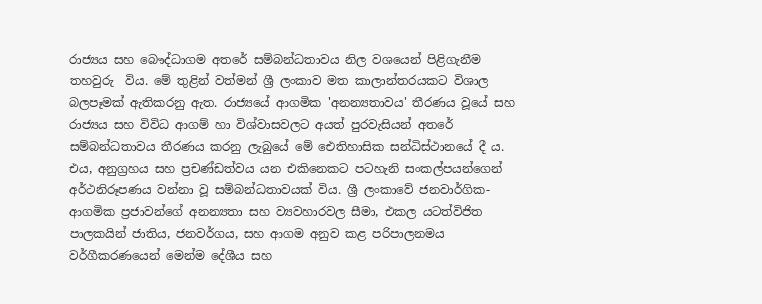රාජ්‍යය සහ බෞද්ධාගම අතරේ සම්බන්ධතාවය නිල වශයෙන් පිළිගැනීම තහවුරු  විය. මේ තුළින් වත්මන් ශ්‍රී ලංකාව මත කාලාන්තරයකට විශාල බලපෑමක් ඇතිකරනු ඇත. රාජ්‍යයේ ආගමික 'අනන්‍යතාවය' තීරණය වූයේ සහ රාජ්‍යය සහ විවිධ ආගම් හා විශ්වාසවලට අයත් පුරවැසියන් අතරේ  සම්බන්ධතාවය තීරණය කරනු ලැබුයේ මේ ඓතිහාසික සන්ධිස්ථානයේ දී ය. එය, අනුග්‍රහය සහ ප්‍රචණ්ඩත්වය යන එකිනෙකට පටහැනි සංකල්පයන්ගෙන් අර්ථනිරූපණය වන්නා වූ සම්බන්ධතාවයක් විය. ශ්‍රී ලංකාවේ ජනවාර්ගික-ආගමික ප්‍රජාවන්ගේ අනන්‍යතා සහ ව්‍යවහාරවල සීමා, එකල යටත්විජිත පාලකයින් ජාතිය, ජනවර්ගය, සහ ආගම අනුව කළ පරිපාලනමය වර්ගීකරණයෙන් මෙන්ම දේශීය සහ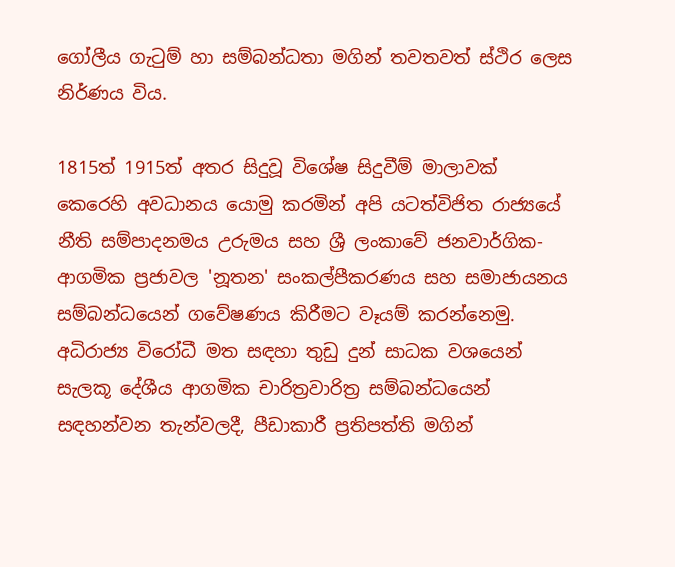ගෝලීය ගැටුම් හා සම්බන්ධතා මගින් තවතවත් ස්ථිර ලෙස නිර්ණය විය.

1815ත් 1915ත් අතර සිදුවූ විශේෂ සිදුවීම් මාලාවක් කෙරෙහි අවධානය යොමු කරමින් අපි යටත්විජිත රාජ්‍යයේ  නීති සම්පාදනමය උරුමය සහ ශ්‍රී ලංකාවේ ජනවාර්ගික-ආගමික ප්‍රජාවල 'නූතන' සංකල්පීකරණය සහ සමාජායනය සම්බන්ධයෙන් ගවේෂණය කිරීමට වෑයම් කරන්නෙමු. අධිරාජ්‍ය විරෝධී මත සඳහා තුඩු දුන් සාධක වශයෙන් සැලකූ දේශීය ආගමික චාරිත්‍රවාරිත්‍ර සම්බන්ධයෙන් සඳහන්වන තැන්වලදී, පීඩාකාරී ප්‍රතිපත්ති මගින්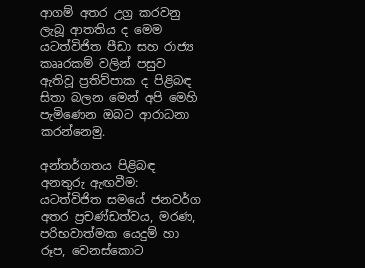ආගම් අතර උග්‍ර කරවනු ලැබූ ආතතිය ද මෙම යටත්විජිත පීඩා සහ රාජ්‍ය කෲරකම් වලින් පසුව ඇතිවූ ප්‍රතිව්පාක ද පිළිබඳ සිතා බලන මෙන් අපි මෙහි පැමිණෙන ඔබට ආරාධනා කරන්නෙමු.

අන්තර්ගතය පිළිබඳ අනතුරු ඇඟවීම: යටත්විජිත සමයේ ජනවර්ග අතර ප්‍රචණ්ඩත්වය, මරණ, පරිභවාත්මක යෙදුම් හා රූප, වෙනස්කොට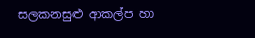සලකනසුළු ආකල්ප හා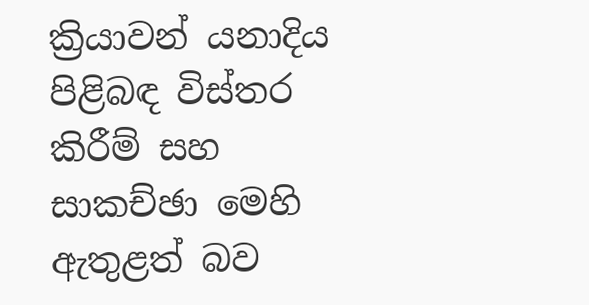ක්‍රියාවන් යනාදිය පිළිබඳ විස්තර කිරීම් සහ සාකච්ඡා මෙහි ඇතුළත් බව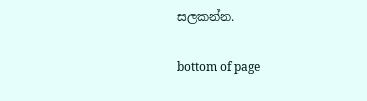සලකන්න.

bottom of page